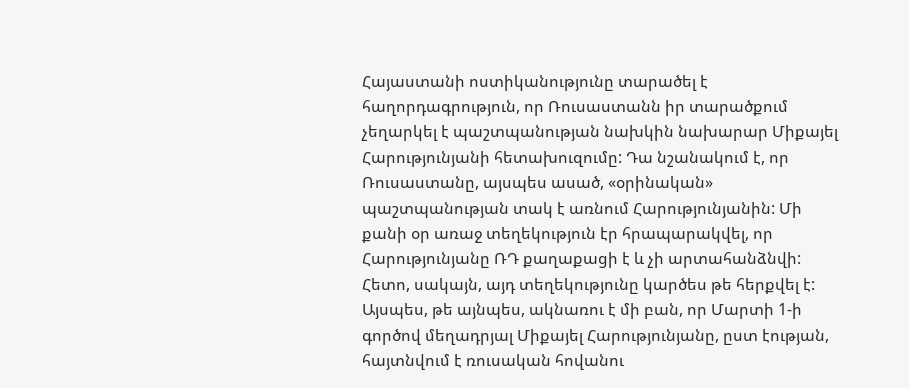Հայաստանի ոստիկանությունը տարածել է հաղորդագրություն, որ Ռուսաստանն իր տարածքում չեղարկել է պաշտպանության նախկին նախարար Միքայել Հարությունյանի հետախուզումը: Դա նշանակում է, որ Ռուսաստանը, այսպես ասած, «օրինական» պաշտպանության տակ է առնում Հարությունյանին: Մի քանի օր առաջ տեղեկություն էր հրապարակվել, որ Հարությունյանը ՌԴ քաղաքացի է և չի արտահանձնվի: Հետո, սակայն, այդ տեղեկությունը կարծես թե հերքվել է: Այսպես, թե այնպես, ակնառու է մի բան, որ Մարտի 1-ի գործով մեղադրյալ Միքայել Հարությունյանը, ըստ էության, հայտնվում է ռուսական հովանու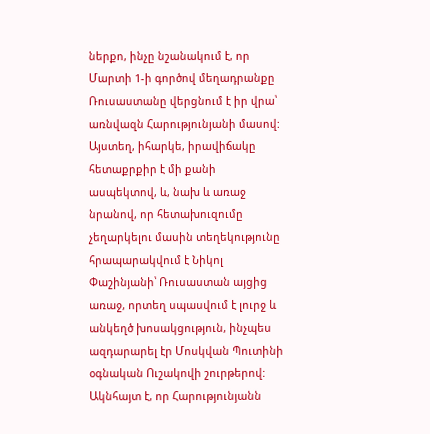ներքո, ինչը նշանակում է, որ Մարտի 1-ի գործով մեղադրանքը Ռուսաստանը վերցնում է իր վրա՝ առնվազն Հարությունյանի մասով: Այստեղ, իհարկե, իրավիճակը հետաքրքիր է մի քանի ասպեկտով, և, նախ և առաջ նրանով, որ հետախուզումը չեղարկելու մասին տեղեկությունը հրապարակվում է Նիկոլ Փաշինյանի՝ Ռուսաստան այցից առաջ, որտեղ սպասվում է լուրջ և անկեղծ խոսակցություն, ինչպես ազդարարել էր Մոսկվան Պուտինի օգնական Ուշակովի շուրթերով:
Ակնհայտ է, որ Հարությունյանն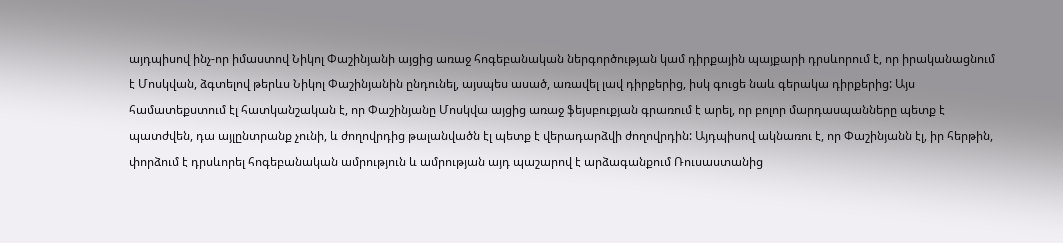այդպիսով ինչ-որ իմաստով Նիկոլ Փաշինյանի այցից առաջ հոգեբանական ներգործության կամ դիրքային պայքարի դրսևորում է, որ իրականացնում է Մոսկվան, ձգտելով թերևս Նիկոլ Փաշինյանին ընդունել, այսպես ասած, առավել լավ դիրքերից, իսկ գուցե նաև գերակա դիրքերից: Այս համատեքստում էլ հատկանշական է, որ Փաշինյանը Մոսկվա այցից առաջ ֆեյսբուքյան գրառում է արել, որ բոլոր մարդասպանները պետք է պատժվեն, դա այլընտրանք չունի, և ժողովրդից թալանվածն էլ պետք է վերադարձվի ժողովրդին: Այդպիսով ակնառու է, որ Փաշինյանն էլ, իր հերթին, փորձում է դրսևորել հոգեբանական ամրություն և ամրության այդ պաշարով է արձագանքում Ռուսաստանից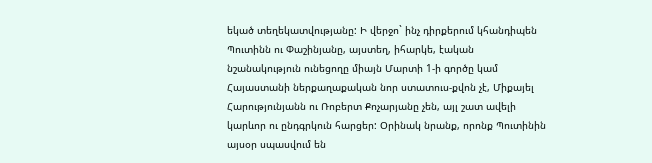եկած տեղեկատվությանը: Ի վերջո` ինչ դիրքերում կհանդիպեն Պուտինն ու Փաշինյանը, այստեղ, իհարկե, էական նշանակություն ունեցողը միայն Մարտի 1-ի գործը կամ Հայաստանի ներքաղաքական նոր ստատուս-քվոն չէ, Միքայել Հարությունյանն ու Ռոբերտ Քոչարյանը չեն, այլ շատ ավելի կարևոր ու ընդգրկուն հարցեր: Օրինակ նրանք, որոնք Պուտինին այսօր սպասվում են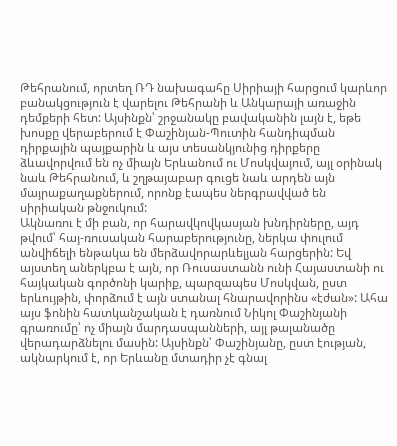Թեհրանում, որտեղ ՌԴ նախագահը Սիրիայի հարցում կարևոր բանակցություն է վարելու Թեհրանի և Անկարայի առաջին դեմքերի հետ: Այսինքն՝ շրջանակը բավականին լայն է, եթե խոսքը վերաբերում է Փաշինյան-Պուտին հանդիպման դիրքային պայքարին և այս տեսանկյունից դիրքերը ձևավորվում են ոչ միայն Երևանում ու Մոսկվայում, այլ օրինակ նաև Թեհրանում, և շղթայաբար գուցե նաև արդեն այն մայրաքաղաքներում, որոնք էապես ներգրավված են սիրիական թնջուկում:
Ակնառու է մի բան, որ հարավկովկասյան խնդիրները, այդ թվում՝ հայ-ռուսական հարաբերությունը, ներկա փուլում անվիճելի ենթակա են մերձավորարևելյան հարցերին: Եվ այստեղ աներկբա է այն, որ Ռուսաստանն ունի Հայաստանի ու հայկական գործոնի կարիք, պարզապես Մոսկվան, ըստ երևույթին, փորձում է այն ստանալ հնարավորինս «էժան»: Ահա այս ֆոնին հատկանշական է դառնում Նիկոլ Փաշինյանի գրառումը՝ ոչ միայն մարդասպանների, այլ թալանածը վերադարձնելու մասին: Այսինքն՝ Փաշինյանը, ըստ էության, ակնարկում է, որ Երևանը մտադիր չէ գնալ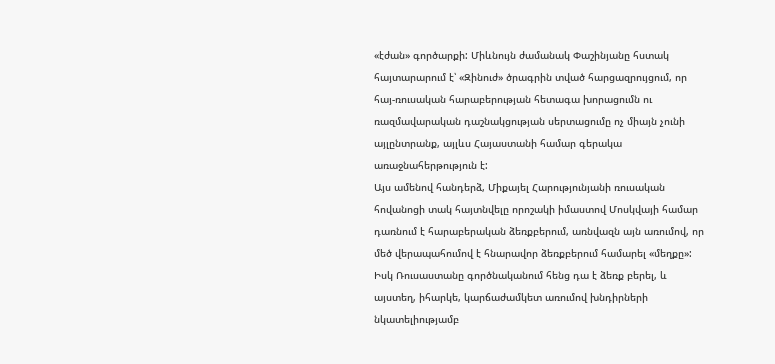«էժան» գործարքի: Միևնույն ժամանակ Փաշինյանը հստակ հայտարարում է՝ «Զինուժ» ծրագրին տված հարցազրույցում, որ հայ-ռուսական հարաբերության հետագա խորացումն ու ռազմավարական դաշնակցության սերտացումը ոչ միայն չունի այլընտրանք, այլևս Հայաստանի համար գերակա առաջնահերթություն է:
Այս ամենով հանդերձ, Միքայել Հարությունյանի ռուսական հովանոցի տակ հայտնվելը որոշակի իմաստով Մոսկվայի համար դառնում է հարաբերական ձեռքբերում, առնվազն այն առումով, որ մեծ վերապահումով է հնարավոր ձեռքբերում համարել «մեղքը»: Իսկ Ռուսաստանը գործնականում հենց դա է ձեռք բերել, և այստեղ, իհարկե, կարճաժամկետ առումով խնդիրների նկատելիությամբ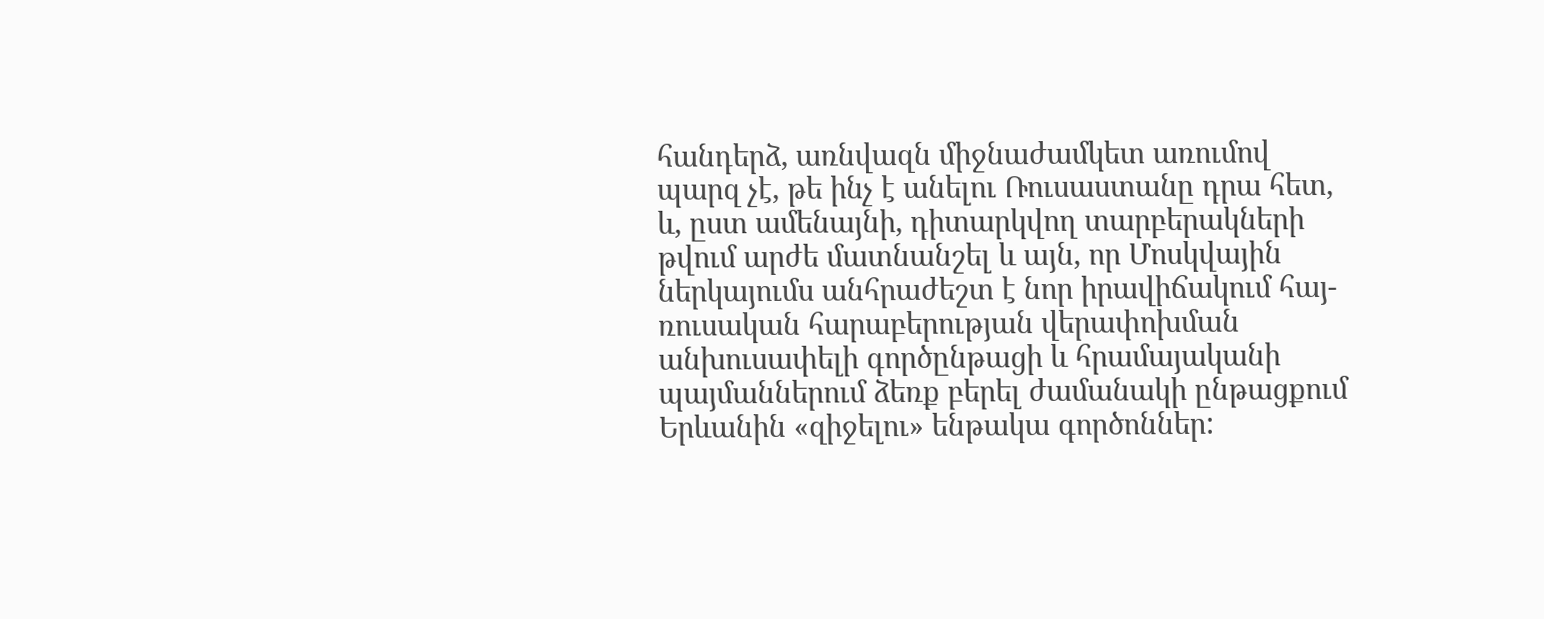հանդերձ, առնվազն միջնաժամկետ առումով պարզ չէ, թե ինչ է անելու Ռուսաստանը դրա հետ, և, ըստ ամենայնի, դիտարկվող տարբերակների թվում արժե մատնանշել և այն, որ Մոսկվային ներկայումս անհրաժեշտ է նոր իրավիճակում հայ-ռուսական հարաբերության վերափոխման անխուսափելի գործընթացի և հրամայականի պայմաններում ձեռք բերել ժամանակի ընթացքում Երևանին «զիջելու» ենթակա գործոններ: